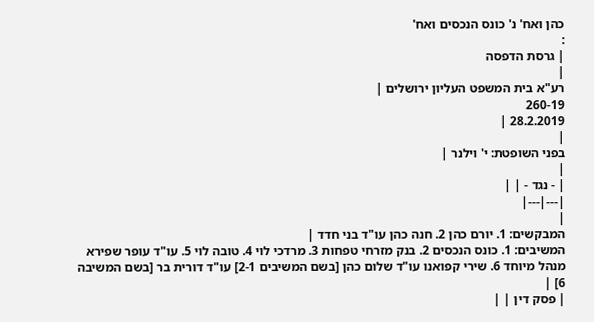כהן ואח' נ' כונס הנכסים ואח'
:
| גרסת הדפסה
|
רע"א בית המשפט העליון ירושלים |
260-19
28.2.2019 |
|
בפני השופטת: י' וילנר |
|
| - נגד - | |
|---|---|
|
המבקשים: 1. יורם כהן 2. חנה כהן עו"ד בני חדד |
המשיבים: 1. כונס הנכסים 2. בנק מזרחי טפחות 3. מרדכי לוי 4. טובה לוי 5. עו"ד עופר שפירא מנהל מיוחד 6. שירי קפואנו עו"ד שלום כהן [בשם המשיבים 2-1] עו"ד דורית בר [בשם המשיבה 6] |
| פסק דין | |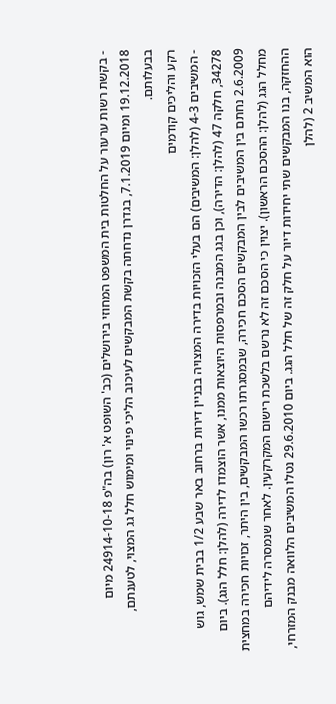- בקשת רשות ערעור על החלטות בית המשפט המחוזי בירושלים (כב' השופט א' רון) בה"פ 24914-10-18 מיום 19.12.2018 ומיום 7.1.2019, בגדרן נדחתה בקשת המבקשים לעיכוב הליכי פינוי ומימוש חלל גג המצוי, לטענתם, בבעלותם.
רקע והליכים קודמים
- המשיבים 4-3 (להלן: המשיבים) הם בעלי הזכויות בדירה המצויה בבניין דירות ברחוב באר שבע 1/2 בבית שמש, גוש 34278, חלקה 47 (להלן: הדירה), וכן בגג המבנה ובמרפסות היוצאות ממנו, אשר הוצמדו לדירה (להלן: חלל הגג). ביום 2.6.2009 נחתם בין המשיבים לבין המבקשים הסכם חכירה, שבמסגרתו רכשו המבקשים, בין היתר, זכויות חכירה במחצית מחלל הגג (להלן: ההסכם הראשון). יצוין כי הסכם זה לא נרשם בלשכת רישום המקרקעין. לאחר שנמסרה לידיהם ההחזקה, בנו המבקשים שתי יחידות דיור על חלק זה של חלל הגג. ביום 29.6.2010 נטלו המשיבים הלוואה מבנק המזרחי, הוא המשיב 2 (להלן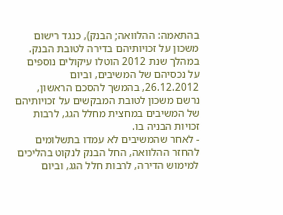בהתאמה: ההלוואה; הבנק), כנגד רישום משכון על זכויותיהם בדירה לטובת הבנק. במהלך שנת 2012 הוטלו עיקולים נוספים על נכסיהם של המשיבים, וביום 26.12.2012, בהמשך להסכם הראשון, נרשם משכון לטובת המבקשים על זכויותיהם של המשיבים במחצית מחלל הגג, לרבות זכויות הבניה בו.
- לאחר שהמשיבים לא עמדו בתשלומים להחזר ההלוואה, החל הבנק לנקוט בהליכים למימוש הדירה, לרבות חלל הגג, וביום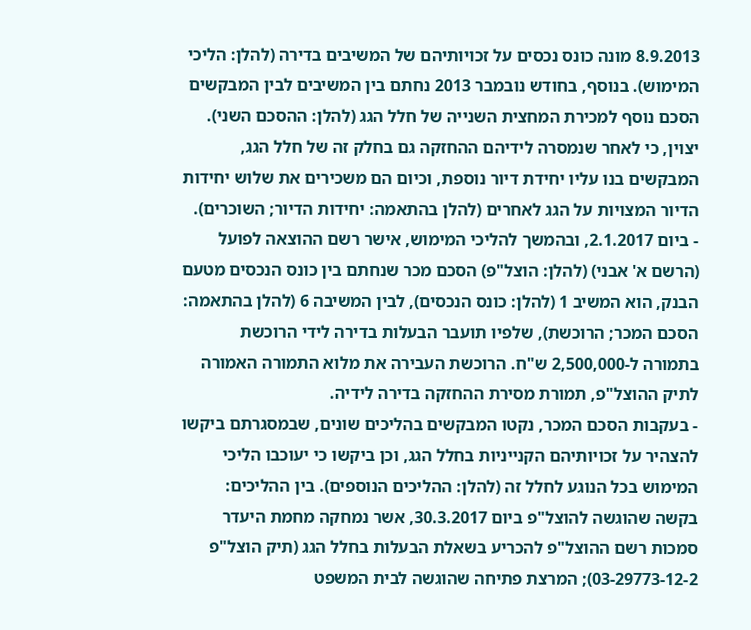8.9.2013 מונה כונס נכסים על זכויותיהם של המשיבים בדירה (להלן: הליכי המימוש). בנוסף, בחודש נובמבר 2013 נחתם בין המשיבים לבין המבקשים הסכם נוסף למכירת המחצית השנייה של חלל הגג (להלן: ההסכם השני). יצוין, כי לאחר שנמסרה לידיהם ההחזקה גם בחלק זה של חלל הגג, המבקשים בנו עליו יחידת דיור נוספת, וכיום הם משכירים את שלוש יחידות הדיור המצויות על הגג לאחרים (להלן בהתאמה: יחידות הדיור; השוכרים).
- ביום 2.1.2017, ובהמשך להליכי המימוש, אישר רשם ההוצאה לפועל (הרשם א' אבני) (להלן: הוצל"פ) הסכם מכר שנחתם בין כונס הנכסים מטעם הבנק, הוא המשיב 1 (להלן: כונס הנכסים), לבין המשיבה 6 (להלן בהתאמה: הסכם המכר; הרוכשת), שלפיו תועבר הבעלות בדירה לידי הרוכשת בתמורה ל-2,500,000 ש"ח. הרוכשת העבירה את מלוא התמורה האמורה לתיק ההוצל"פ, תמורת מסירת ההחזקה בדירה לידיה.
- בעקבות הסכם המכר, נקטו המבקשים בהליכים שונים, שבמסגרתם ביקשו להצהיר על זכויותיהם הקנייניות בחלל הגג, וכן ביקשו כי יעוכבו הליכי המימוש בכל הנוגע לחלל זה (להלן: ההליכים הנוספים). בין ההליכים: בקשה שהוגשה להוצל"פ ביום 30.3.2017, אשר נמחקה מחמת היעדר סמכות רשם ההוצל"פ להכריע בשאלת הבעלות בחלל הגג (תיק הוצל"פ 03-29773-12-2); המרצת פתיחה שהוגשה לבית המשפט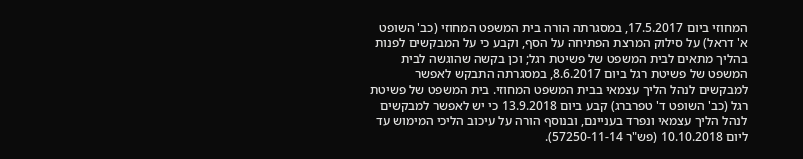המחוזי ביום 17.5.2017, במסגרתה הורה בית המשפט המחוזי (כב' השופט א' דראל) על סילוק המרצת הפתיחה על הסף, וקבע כי על המבקשים לפנות בהליך מתאים לבית המשפט של פשיטת רגל; וכן בקשה שהוגשה לבית המשפט של פשיטת רגל ביום 8.6.2017, במסגרתה התבקש לאפשר למבקשים לנהל הליך עצמאי בבית המשפט המחוזי. בית המשפט של פשיטת רגל (כב' השופט ד' טפרברג) קבע ביום 13.9.2018 כי יש לאפשר למבקשים לנהל הליך עצמאי ונפרד בעניינם, ובנוסף הורה על עיכוב הליכי המימוש עד ליום 10.10.2018 (פש"ר 57250-11-14).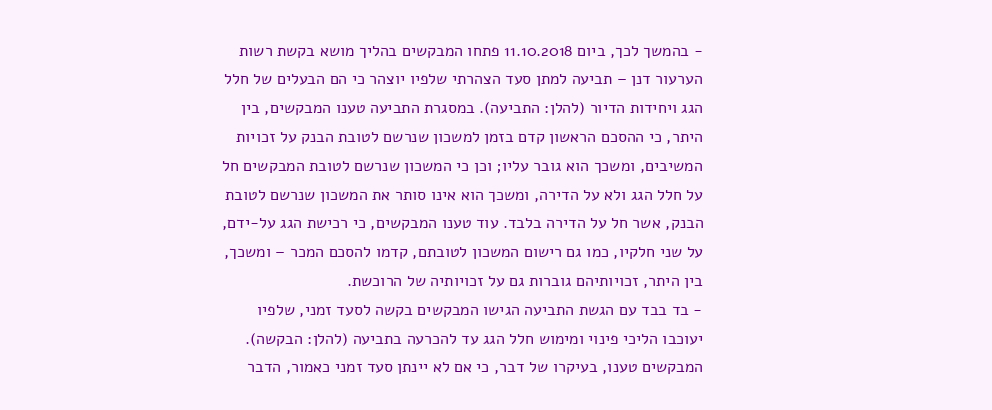- בהמשך לכך, ביום 11.10.2018 פתחו המבקשים בהליך מושא בקשת רשות הערעור דנן – תביעה למתן סעד הצהרתי שלפיו יוצהר כי הם הבעלים של חלל הגג ויחידות הדיור (להלן: התביעה). במסגרת התביעה טענו המבקשים, בין היתר, כי ההסכם הראשון קדם בזמן למשכון שנרשם לטובת הבנק על זכויות המשיבים, ומשכך הוא גובר עליו; וכן כי המשכון שנרשם לטובת המבקשים חל על חלל הגג ולא על הדירה, ומשכך הוא אינו סותר את המשכון שנרשם לטובת הבנק, אשר חל על הדירה בלבד. עוד טענו המבקשים, כי רכישת הגג על-ידם, על שני חלקיו, כמו גם רישום המשכון לטובתם, קדמו להסכם המכר – ומשכך, בין היתר, זכויותיהם גוברות גם על זכויותיה של הרוכשת.
- בד בבד עם הגשת התביעה הגישו המבקשים בקשה לסעד זמני, שלפיו יעוכבו הליכי פינוי ומימוש חלל הגג עד להכרעה בתביעה (להלן: הבקשה). המבקשים טענו, בעיקרו של דבר, כי אם לא יינתן סעד זמני כאמור, הדבר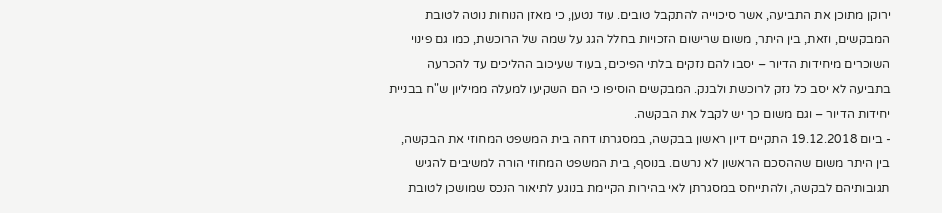ירוקן מתוכן את התביעה, אשר סיכוייה להתקבל טובים. עוד נטען, כי מאזן הנוחות נוטה לטובת המבקשים, וזאת, בין היתר, משום שרישום הזכויות בחלל הגג על שמה של הרוכשת, כמו גם פינוי השוכרים מיחידות הדיור – יסבו להם נזקים בלתי הפיכים, בעוד שעיכוב ההליכים עד להכרעה בתביעה לא יסב כל נזק לרוכשת ולבנק. המבקשים הוסיפו כי הם השקיעו למעלה ממיליון ש"ח בבניית יחידות הדיור – וגם משום כך יש לקבל את הבקשה.
- ביום 19.12.2018 התקיים דיון ראשון בבקשה, במסגרתו דחה בית המשפט המחוזי את הבקשה, בין היתר משום שההסכם הראשון לא נרשם. בנוסף, בית המשפט המחוזי הורה למשיבים להגיש תגובותיהם לבקשה, ולהתייחס במסגרתן לאי בהירות הקיימת בנוגע לתיאור הנכס שמושכן לטובת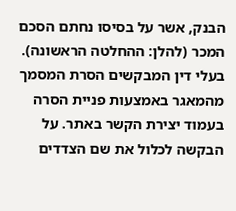הבנק, אשר על בסיסו נחתם הסכם המכר (להלן: ההחלטה הראשונה).
בעלי דין המבקשים הסרת המסמך מהמאגר באמצעות פניית הסרה בעמוד יצירת הקשר באתר. על הבקשה לכלול את שם הצדדים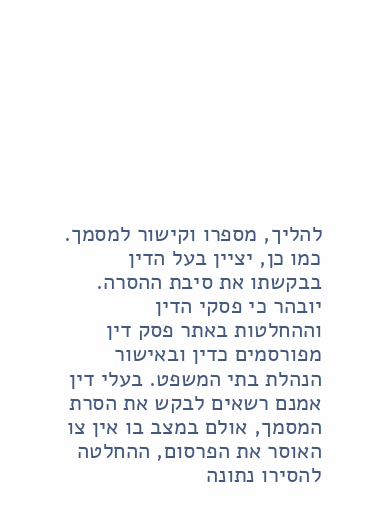להליך, מספרו וקישור למסמך. כמו כן, יציין בעל הדין בבקשתו את סיבת ההסרה. יובהר כי פסקי הדין וההחלטות באתר פסק דין מפורסמים כדין ובאישור הנהלת בתי המשפט. בעלי דין אמנם רשאים לבקש את הסרת המסמך, אולם במצב בו אין צו האוסר את הפרסום, ההחלטה להסירו נתונה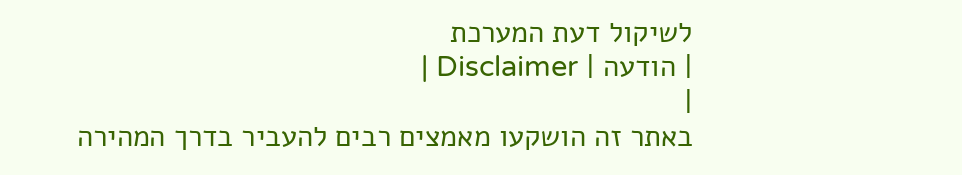לשיקול דעת המערכת
| הודעה | Disclaimer |
|
באתר זה הושקעו מאמצים רבים להעביר בדרך המהירה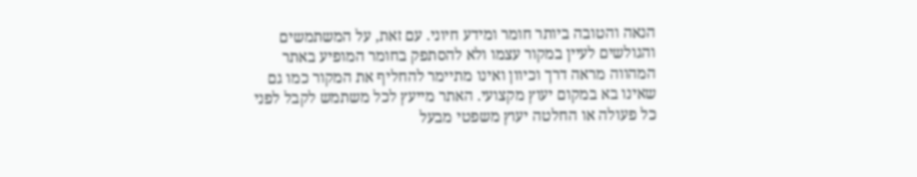הנאה והטובה ביותר חומר ומידע חיוני. עם זאת, על המשתמשים והגולשים לעיין במקור עצמו ולא להסתפק בחומר המופיע באתר המהווה מראה דרך וכיוון ואינו מתיימר להחליף את המקור כמו גם שאינו בא במקום יעוץ מקצועי. האתר מייעץ לכל משתמש לקבל לפני כל פעולה או החלטה יעוץ משפטי מבעל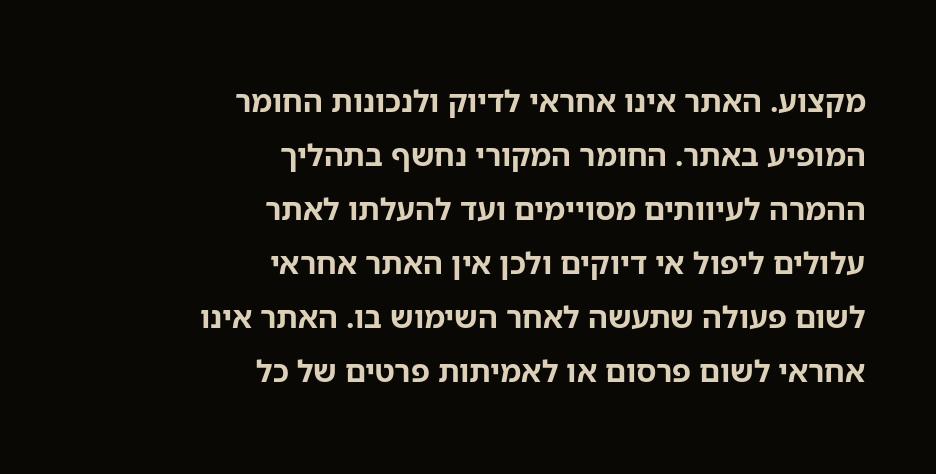מקצוע. האתר אינו אחראי לדיוק ולנכונות החומר המופיע באתר. החומר המקורי נחשף בתהליך ההמרה לעיוותים מסויימים ועד להעלתו לאתר עלולים ליפול אי דיוקים ולכן אין האתר אחראי לשום פעולה שתעשה לאחר השימוש בו. האתר אינו אחראי לשום פרסום או לאמיתות פרטים של כל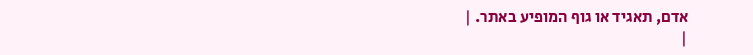אדם, תאגיד או גוף המופיע באתר. |
|